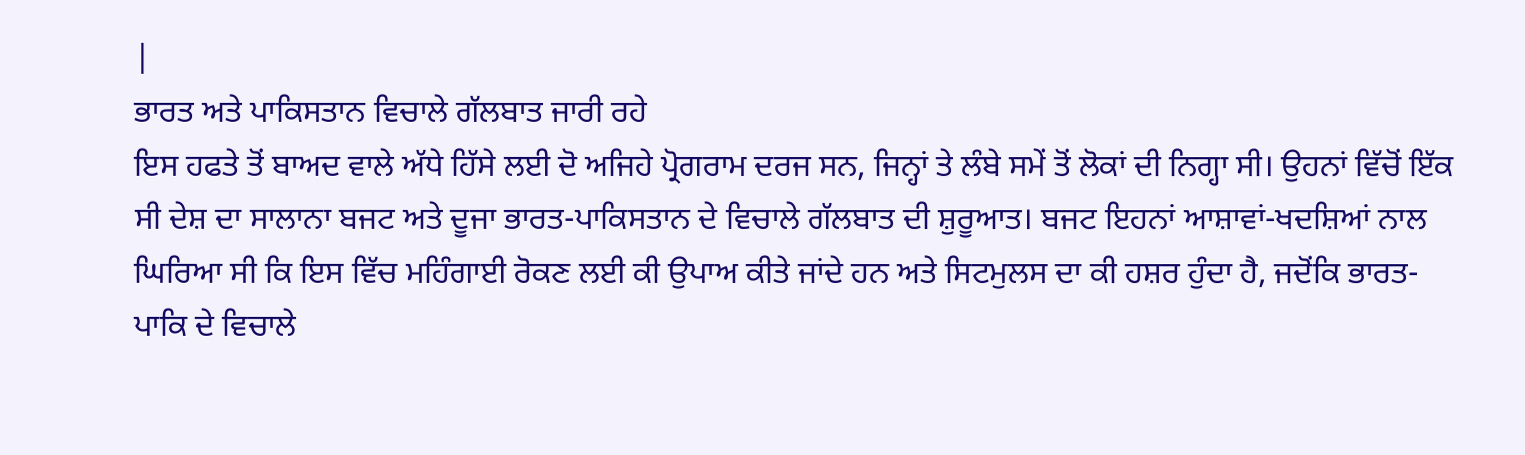|
ਭਾਰਤ ਅਤੇ ਪਾਕਿਸਤਾਨ ਵਿਚਾਲੇ ਗੱਲਬਾਤ ਜਾਰੀ ਰਹੇ
ਇਸ ਹਫਤੇ ਤੋਂ ਬਾਅਦ ਵਾਲੇ ਅੱਧੇ ਹਿੱਸੇ ਲਈ ਦੋ ਅਜਿਹੇ ਪ੍ਰੋਗਰਾਮ ਦਰਜ ਸਨ, ਜਿਨ੍ਹਾਂ ਤੇ ਲੰਬੇ ਸਮੇਂ ਤੋਂ ਲੋਕਾਂ ਦੀ ਨਿਗ੍ਹਾ ਸੀ। ਉਹਨਾਂ ਵਿੱਚੋਂ ਇੱਕ ਸੀ ਦੇਸ਼ ਦਾ ਸਾਲਾਨਾ ਬਜਟ ਅਤੇ ਦੂਜਾ ਭਾਰਤ-ਪਾਕਿਸਤਾਨ ਦੇ ਵਿਚਾਲੇ ਗੱਲਬਾਤ ਦੀ ਸ਼ੁਰੂਆਤ। ਬਜਟ ਇਹਨਾਂ ਆਸ਼ਾਵਾਂ-ਖਦਸ਼ਿਆਂ ਨਾਲ ਘਿਰਿਆ ਸੀ ਕਿ ਇਸ ਵਿੱਚ ਮਹਿੰਗਾਈ ਰੋਕਣ ਲਈ ਕੀ ਉਪਾਅ ਕੀਤੇ ਜਾਂਦੇ ਹਨ ਅਤੇ ਸਿਟਮੁਲਸ ਦਾ ਕੀ ਹਸ਼ਰ ਹੁੰਦਾ ਹੈ, ਜਦੋਂਕਿ ਭਾਰਤ-ਪਾਕਿ ਦੇ ਵਿਚਾਲੇ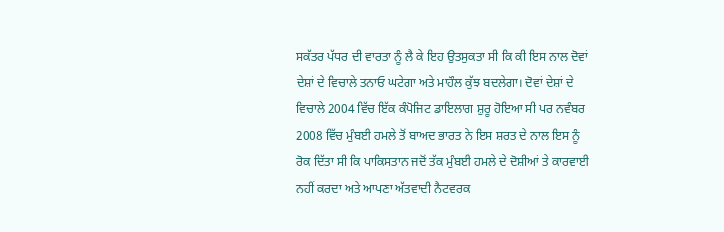ਸਕੱਤਰ ਪੱਧਰ ਦੀ ਵਾਰਤਾ ਨੂੰ ਲੈ ਕੇ ਇਹ ਉਤਸੁਕਤਾ ਸੀ ਕਿ ਕੀ ਇਸ ਨਾਲ ਦੋਵਾਂ ਦੇਸ਼ਾਂ ਦੇ ਵਿਚਾਲੇ ਤਨਾਓ ਘਟੇਗਾ ਅਤੇ ਮਾਹੌਲ ਕੁੱਝ ਬਦਲੇਗਾ। ਦੋਵਾਂ ਦੇਸ਼ਾਂ ਦੇ ਵਿਚਾਲੇ 2004 ਵਿੱਚ ਇੱਕ ਕੰਪੋਜਿਟ ਡਾਇਲਾਗ ਸ਼ੁਰੂ ਹੋਇਆ ਸੀ ਪਰ ਨਵੰਬਰ 2008 ਵਿੱਚ ਮੁੰਬਈ ਹਮਲੇ ਤੋਂ ਬਾਅਦ ਭਾਰਤ ਨੇ ਇਸ ਸ਼ਰਤ ਦੇ ਨਾਲ ਇਸ ਨੂੰ ਰੋਕ ਦਿੱਤਾ ਸੀ ਕਿ ਪਾਕਿਸਤਾਨ ਜਦੋਂ ਤੱਕ ਮੁੰਬਈ ਹਮਲੇ ਦੇ ਦੋਸ਼ੀਆਂ ਤੇ ਕਾਰਵਾਈ ਨਹੀਂ ਕਰਦਾ ਅਤੇ ਆਪਣਾ ਅੱਤਵਾਦੀ ਨੈਟਵਰਕ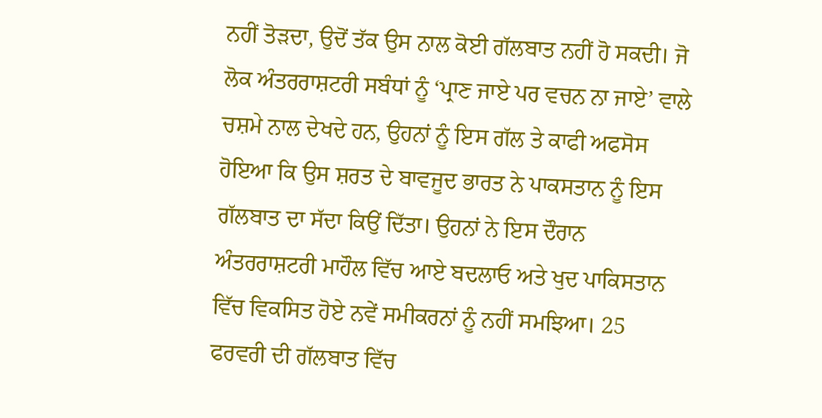ਨਹੀਂ ਤੋੜਦਾ, ਉਦੋਂ ਤੱਕ ਉਸ ਨਾਲ ਕੋਈ ਗੱਲਬਾਤ ਨਹੀਂ ਹੋ ਸਕਦੀ। ਜੋ ਲੋਕ ਅੰਤਰਰਾਸ਼ਟਰੀ ਸਬੰਧਾਂ ਨੂੰ ‘ਪ੍ਰਾਣ ਜਾਏ ਪਰ ਵਚਨ ਨਾ ਜਾਏ’ ਵਾਲੇ ਚਸ਼ਮੇ ਨਾਲ ਦੇਖਦੇ ਹਨ, ਉਹਨਾਂ ਨੂੰ ਇਸ ਗੱਲ ਤੇ ਕਾਫੀ ਅਫਸੋਸ ਹੋਇਆ ਕਿ ਉਸ ਸ਼ਰਤ ਦੇ ਬਾਵਜੂਦ ਭਾਰਤ ਨੇ ਪਾਕਸਤਾਨ ਨੂੰ ਇਸ ਗੱਲਬਾਤ ਦਾ ਸੱਦਾ ਕਿਉਂ ਦਿੱਤਾ। ਉਹਨਾਂ ਨੇ ਇਸ ਦੌਰਾਨ ਅੰਤਰਰਾਸ਼ਟਰੀ ਮਾਹੌਲ ਵਿੱਚ ਆਏ ਬਦਲਾਓ ਅਤੇ ਖੁਦ ਪਾਕਿਸਤਾਨ ਵਿੱਚ ਵਿਕਸਿਤ ਹੋਏ ਨਵੇਂ ਸਮੀਕਰਨਾਂ ਨੂੰ ਨਹੀਂ ਸਮਝਿਆ। 25 ਫਰਵਰੀ ਦੀ ਗੱਲਬਾਤ ਵਿੱਚ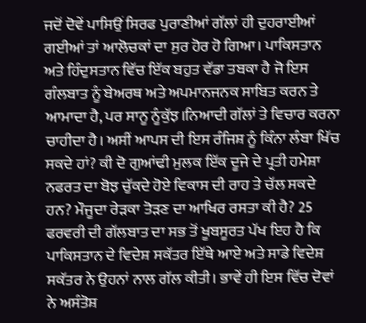ਜਦੋਂ ਦੋਵੇਂ ਪਾਸਿਉਂ ਸਿਰਫ ਪੁਰਾਣੀਆਂ ਗੱਲਾਂ ਹੀ ਦੁਹਰਾਈਆਂ ਗਈਆਂ ਤਾਂ ਆਲੋਚਕਾਂ ਦਾ ਸੁਰ ਹੋਰ ਹੋ ਗਿਆ। ਪਾਕਿਸਤਾਨ ਅਤੇ ਹਿੰਦੁਸਤਾਨ ਵਿੱਚ ਇੱਕ ਬਹੁਤ ਵੱਡਾ ਤਬਕਾ ਹੈ ਜੋ ਇਸ ਗੰਲਬਾਤ ਨੂੰ ਬੇਅਰਥ ਅਤੇ ਅਪਮਾਨਜਨਕ ਸਾਬਿਤ ਕਰਨ ਤੇ ਆਮਾਦਾ ਹੈ, ਪਰ ਸਾਨੂ ਨੂੰਕੁੱਝ।ਨਿਆਦੀ ਗੱਲਾਂ ਤੇ ਵਿਚਾਰ ਕਰਨਾ ਚਾਹੀਦਾ ਹੈ। ਅਸੀਂ ਆਪਸ ਦੀ ਇਸ ਰੰਜਿਸ਼ ਨੂੰ ਕਿੰਨਾ ਲੰਬਾ ਖਿੱਚ ਸਕਦੇ ਹਾਂ? ਕੀ ਦੋ ਗੁਆਂਢੀ ਮੁਲਕ ਇੱਕ ਦੂਜੇ ਦੇ ਪ੍ਰਤੀ ਹਮੇਸ਼ਾ ਨਫਰਤ ਦਾ ਬੋਝ ਚੁੱਕਦੇ ਹੋਏ ਵਿਕਾਸ ਦੀ ਰਾਹ ਤੇ ਚੱਲ ਸਕਦੇ ਹਨ? ਮੌਜੂਦਾ ਰੇੜਕਾ ਤੋੜਣ ਦਾ ਆਖਿਰ ਰਸਤਾ ਕੀ ਹੈ? 25 ਫਰਵਰੀ ਦੀ ਗੱਲਬਾਤ ਦਾ ਸਭ ਤੋਂ ਖੂਬਸੂਰਤ ਪੱਖ ਇਹ ਹੈ ਕਿ ਪਾਕਿਸਤਾਨ ਦੇ ਵਿਦੇਸ਼ ਸਕੱਤਰ ਇੱਥੇ ਆਏ ਅਤੇ ਸਾਡੇ ਵਿਦੇਸ਼ ਸਕੱਤਰ ਨੇ ਉਹਨਾਂ ਨਾਲ ਗੱਲ ਕੀਤੀ। ਭਾਵੇਂ ਹੀ ਇਸ ਵਿੱਚ ਦੋਵਾਂ ਨੇ ਅਸੰਤੋਸ਼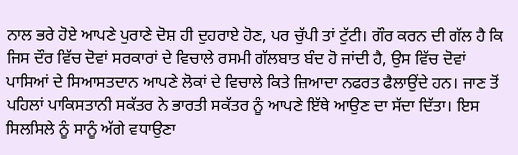ਨਾਲ ਭਰੇ ਹੋਏ ਆਪਣੇ ਪੁਰਾਣੇ ਦੋਸ਼ ਹੀ ਦੁਹਰਾਏ ਹੋਣ, ਪਰ ਚੁੱਪੀ ਤਾਂ ਟੁੱਟੀ। ਗੌਰ ਕਰਨ ਦੀ ਗੱਲ ਹੈ ਕਿ ਜਿਸ ਦੌਰ ਵਿੱਚ ਦੋਵਾਂ ਸਰਕਾਰਾਂ ਦੇ ਵਿਚਾਲੇ ਰਸਮੀ ਗੱਲਬਾਤ ਬੰਦ ਹੋ ਜਾਂਦੀ ਹੈ, ਉਸ ਵਿੱਚ ਦੋਵਾਂ ਪਾਸਿਆਂ ਦੇ ਸਿਆਸਤਦਾਨ ਆਪਣੇ ਲੋਕਾਂ ਦੇ ਵਿਚਾਲੇ ਕਿਤੇ ਜ਼ਿਆਦਾ ਨਫਰਤ ਫੈਲਾਉਂਦੇ ਹਨ। ਜਾਣ ਤੋਂ ਪਹਿਲਾਂ ਪਾਕਿਸਤਾਨੀ ਸਕੱਤਰ ਨੇ ਭਾਰਤੀ ਸਕੱਤਰ ਨੂੰ ਆਪਣੇ ਇੱਥੇ ਆਉਣ ਦਾ ਸੱਦਾ ਦਿੱਤਾ। ਇਸ ਸਿਲਸਿਲੇ ਨੂੰ ਸਾਨੂੰ ਅੱਗੇ ਵਧਾਉਣਾ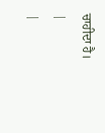ਚਾਹੀਦਾ ਹੈ।
|
|